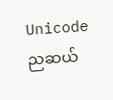Unicode
ညဆယ်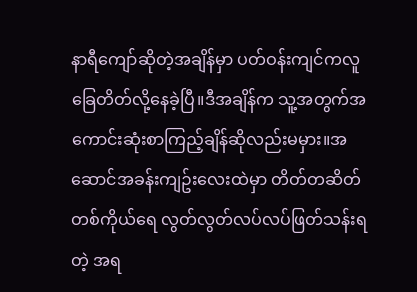နာရီကျော်ဆိုတဲ့အချိန်မှာ ပတ်ဝန်းကျင်ကလူခြေတိတ်လို့နေခဲ့ပြီ။ဒီအချိန်က သူ့အတွက်အကောင်းဆုံးစာကြည့်ချိန်ဆိုလည်းမမှား။အဆောင်အခန်းကျဥ်းလေးထဲမှာ တိတ်တဆိတ် တစ်ကိုယ်ရေ လွတ်လွတ်လပ်လပ်ဖြတ်သန်းရတဲ့ အရ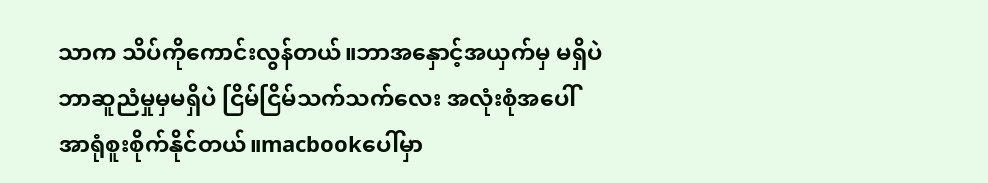သာက သိပ်ကိုကောင်းလွန်တယ်။ဘာအနှောင့်အယှက်မှ မရှိပဲ ဘာဆူညံမှုမှမရှိပဲ ငြိမ်ငြိမ်သက်သက်လေး အလုံးစုံအပေါ် အာရုံစူးစိုက်နိုင်တယ်။macbookပေါ်မှာ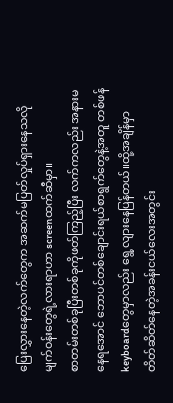ပြေးလွှားနေတဲ့လက်တွေက အဆက်မပြတ်လှုပ်ရှားနေသလို မျက်ဝန်းတွေရဲ့လားရာဟာ screenထက်ဆီမှာ။
စာတမ်းတစ်ခုပြီးတစ်ခုကိုဖတ်ကြည့်ပြီး လက်ကလည်း အနားမနေရအောင် ဘောပင်တစ်ချောင်းရယ်စာရွက်တွေနဲ့အတူ တစ်ဖန် keyboardတွေမှာလည်း ရွေ့လျားနေပြန်တယ်။ထို့အချိန်မှာ တိတ်ဆိတ်နေတဲ့အခန်းငယ်လေးအတွင်း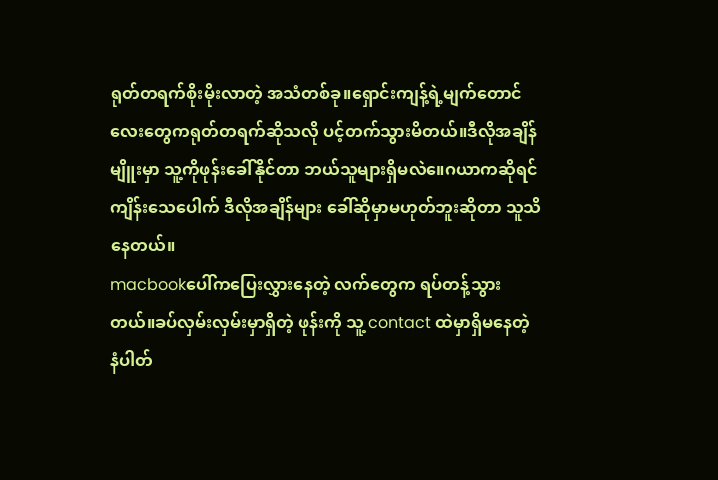ရုတ်တရက်စိုးမိုးလာတဲ့ အသံတစ်ခု။ရှောင်းကျန့်ရဲ့မျက်တောင်လေးတွေကရုတ်တရက်ဆိုသလို ပင့်တက်သွားမိတယ်။ဒီလိုအချိန်မျိူးမှာ သူ့ကိုဖုန်းခေါ်နိုင်တာ ဘယ်သူများရှိမလဲ။ေဂယာကဆိုရင် ကျိန်းသေပေါက် ဒီလိုအချိန်များ ခေါ်ဆိုမှာမဟုတ်ဘူးဆိုတာ သူသိနေတယ်။
macbookပေါ်ကပြေးလွှားနေတဲ့ လက်တွေက ရပ်တန့်သွားတယ်။ခပ်လှမ်းလှမ်းမှာရှိတဲ့ ဖုန်းကို သူ့ contact ထဲမှာရှိမနေတဲ့ နံပါတ်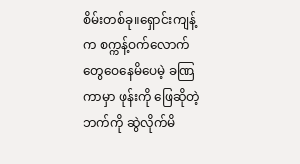စိမ်းတစ်ခု။ရှောင်းကျန့်က စက္ကန့်ဝက်လောက်တွေဝေနေမိပေမဲ့ ခဏြကာမှာ ဖုန်းကို ဖြေဆိုတဲ့ဘက်ကို ဆွဲလိုက်မိ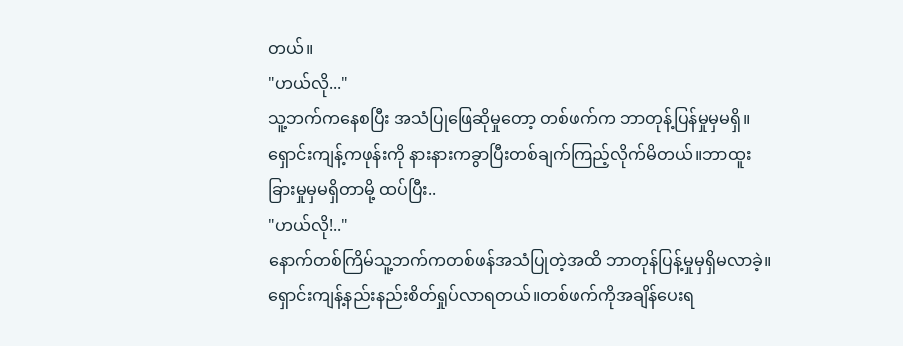တယ်။
"ဟယ်လို..."
သူ့ဘက်ကနေစပြီး အသံပြုဖြေဆိုမှုတော့ တစ်ဖက်က ဘာတုန့်ပြန်မှုမှမရှိ။ရှောင်းကျန့်ကဖုန်းကို နားနားကခွာပြီးတစ်ချက်ကြည့်လိုက်မိတယ်။ဘာထူးခြားမှုမှမရှိတာမို့ ထပ်ပြီး..
"ဟယ်လို!.."
နောက်တစ်ကြိမ်သူ့ဘက်ကတစ်ဖန်အသံပြုတဲ့အထိ ဘာတုန်ပြန့်မှုမှရှိမလာခဲ့။ရှောင်းကျန့်နည်းနည်းစိတ်ရှုပ်လာရတယ်။တစ်ဖက်ကိုအချိန်ပေးရ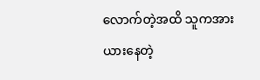လောက်တဲ့အထိ သူကအားယားနေတဲ့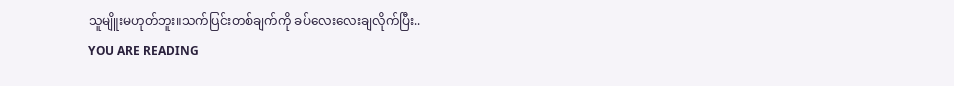သူမျိူးမဟုတ်ဘူး။သက်ပြင်းတစ်ချက်ကို ခပ်လေးလေးချလိုက်ပြီး..
YOU ARE READING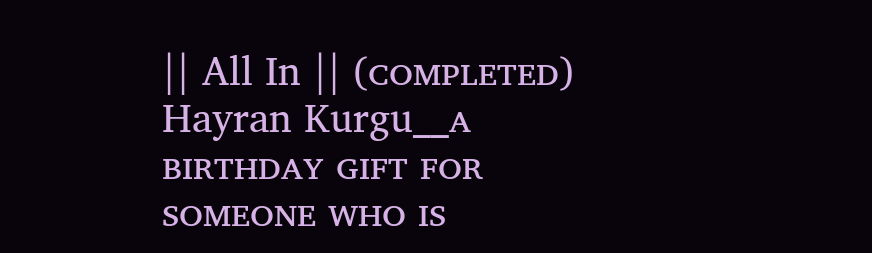|| All In || (ᴄᴏᴍᴘʟᴇᴛᴇᴅ)
Hayran Kurgu__ᴀ ʙɪʀᴛʜᴅᴀʏ ɢɪꜰᴛ ꜰᴏʀ ꜱᴏᴍᴇᴏɴᴇ ᴡʜᴏ ɪꜱ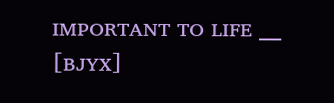ɪᴍᴘᴏʀᴛᴀɴᴛ ᴛᴏ ʟɪꜰᴇ __ [ʙᴊʏx]